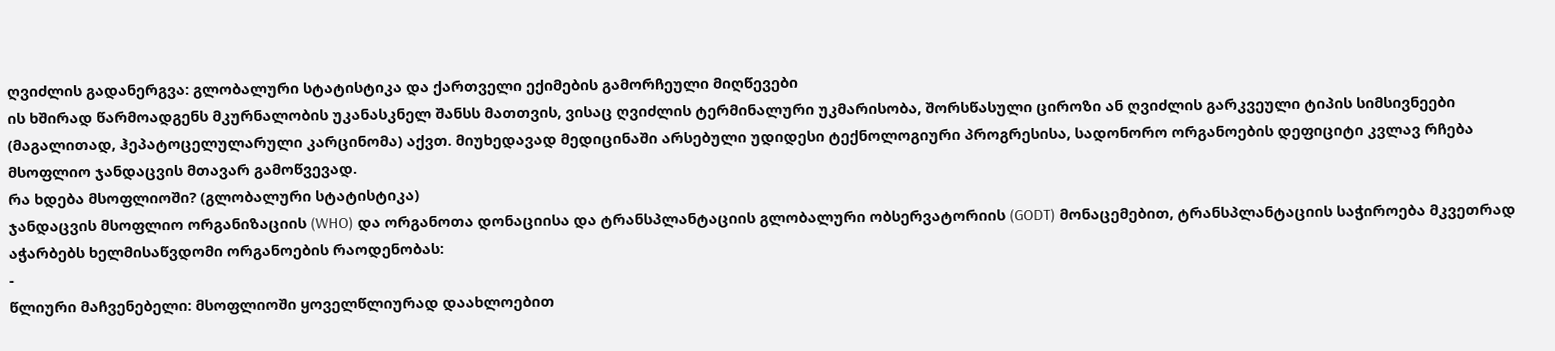ღვიძლის გადანერგვა: გლობალური სტატისტიკა და ქართველი ექიმების გამორჩეული მიღწევები
ის ხშირად წარმოადგენს მკურნალობის უკანასკნელ შანსს მათთვის, ვისაც ღვიძლის ტერმინალური უკმარისობა, შორსწასული ციროზი ან ღვიძლის გარკვეული ტიპის სიმსივნეები (მაგალითად, ჰეპატოცელულარული კარცინომა) აქვთ. მიუხედავად მედიცინაში არსებული უდიდესი ტექნოლოგიური პროგრესისა, სადონორო ორგანოების დეფიციტი კვლავ რჩება მსოფლიო ჯანდაცვის მთავარ გამოწვევად.
რა ხდება მსოფლიოში? (გლობალური სტატისტიკა)
ჯანდაცვის მსოფლიო ორგანიზაციის (WHO) და ორგანოთა დონაციისა და ტრანსპლანტაციის გლობალური ობსერვატორიის (GODT) მონაცემებით, ტრანსპლანტაციის საჭიროება მკვეთრად აჭარბებს ხელმისაწვდომი ორგანოების რაოდენობას:
-
წლიური მაჩვენებელი: მსოფლიოში ყოველწლიურად დაახლოებით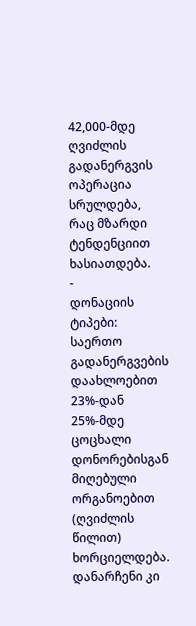42,000-მდე ღვიძლის გადანერგვის ოპერაცია სრულდება, რაც მზარდი ტენდენციით ხასიათდება.
-
დონაციის ტიპები: საერთო გადანერგვების დაახლოებით 23%-დან 25%-მდე ცოცხალი დონორებისგან მიღებული ორგანოებით (ღვიძლის წილით) ხორციელდება. დანარჩენი კი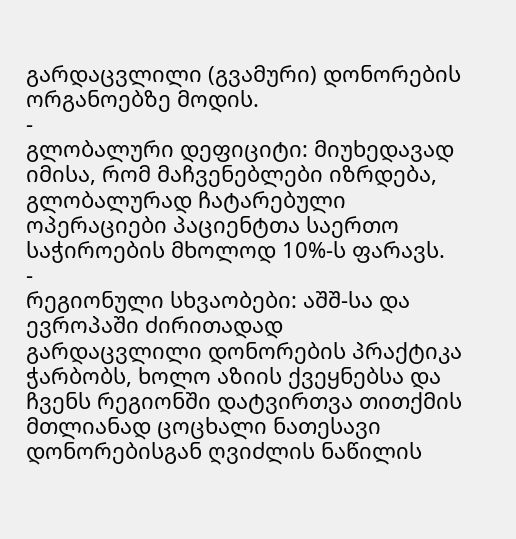გარდაცვლილი (გვამური) დონორების ორგანოებზე მოდის.
-
გლობალური დეფიციტი: მიუხედავად იმისა, რომ მაჩვენებლები იზრდება, გლობალურად ჩატარებული ოპერაციები პაციენტთა საერთო საჭიროების მხოლოდ 10%-ს ფარავს.
-
რეგიონული სხვაობები: აშშ-სა და ევროპაში ძირითადად გარდაცვლილი დონორების პრაქტიკა ჭარბობს, ხოლო აზიის ქვეყნებსა და ჩვენს რეგიონში დატვირთვა თითქმის მთლიანად ცოცხალი ნათესავი დონორებისგან ღვიძლის ნაწილის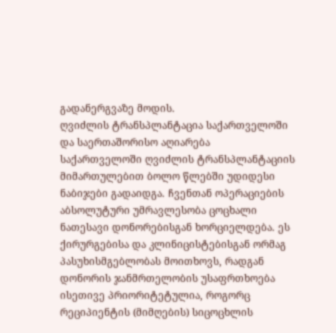გადანერგვაზე მოდის.
ღვიძლის ტრანსპლანტაცია საქართველოში და საერთაშორისო აღიარება
საქართველოში ღვიძლის ტრანსპლანტაციის მიმართულებით ბოლო წლებში უდიდესი ნაბიჯები გადაიდგა. ჩვენთან ოპერაციების აბსოლუტური უმრავლესობა ცოცხალი ნათესავი დონორებისგან ხორციელდება. ეს ქირურგებისა და კლინიცისტებისგან ორმაგ პასუხისმგებლობას მოითხოვს, რადგან დონორის ჯანმრთელობის უსაფრთხოება ისეთივე პრიორიტეტულია, როგორც რეციპიენტის (მიმღების) სიცოცხლის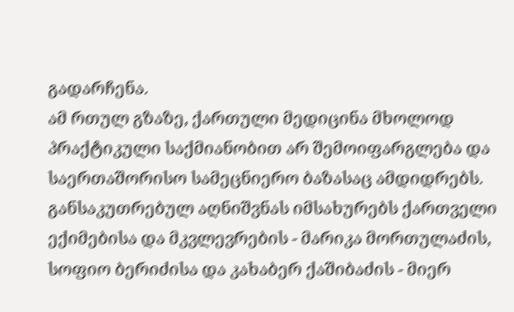გადარჩენა.
ამ რთულ გზაზე, ქართული მედიცინა მხოლოდ პრაქტიკული საქმიანობით არ შემოიფარგლება და საერთაშორისო სამეცნიერო ბაზასაც ამდიდრებს. განსაკუთრებულ აღნიშვნას იმსახურებს ქართველი ექიმებისა და მკვლევრების - მარიკა მორთულაძის, სოფიო ბერიძისა და კახაბერ ქაშიბაძის - მიერ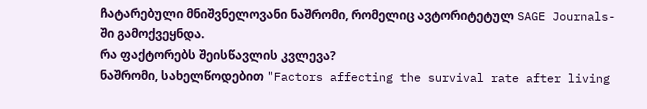ჩატარებული მნიშვნელოვანი ნაშრომი, რომელიც ავტორიტეტულ SAGE Journals-ში გამოქვეყნდა.
რა ფაქტორებს შეისწავლის კვლევა?
ნაშრომი, სახელწოდებით "Factors affecting the survival rate after living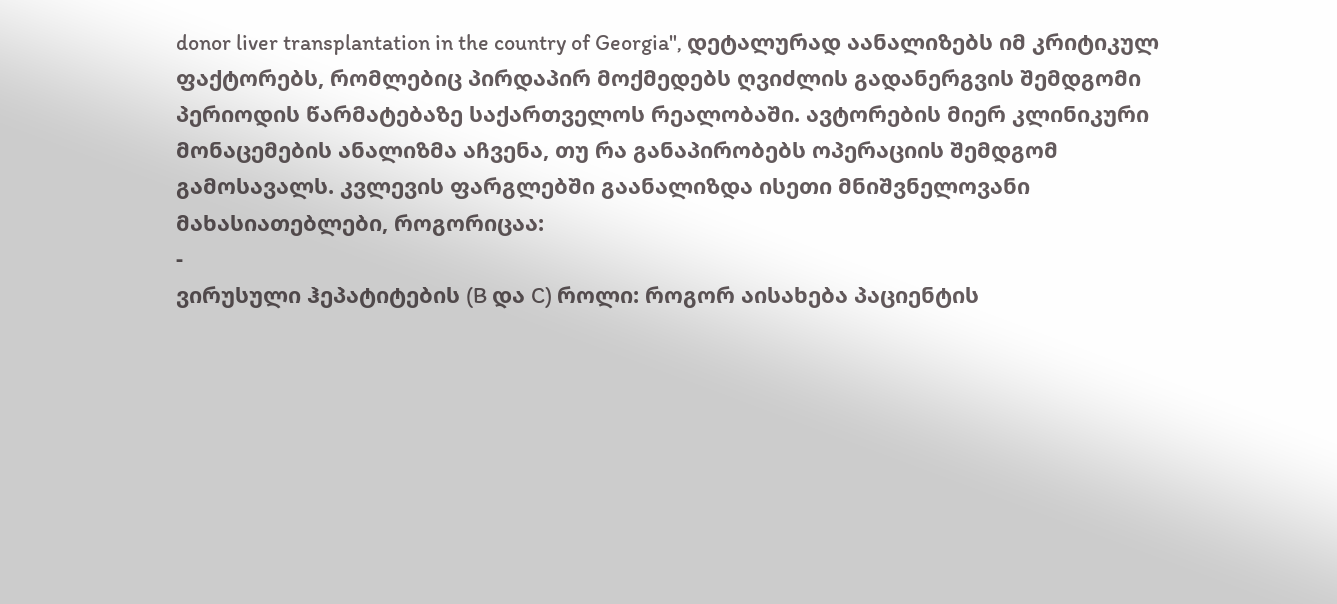donor liver transplantation in the country of Georgia", დეტალურად აანალიზებს იმ კრიტიკულ ფაქტორებს, რომლებიც პირდაპირ მოქმედებს ღვიძლის გადანერგვის შემდგომი პერიოდის წარმატებაზე საქართველოს რეალობაში. ავტორების მიერ კლინიკური მონაცემების ანალიზმა აჩვენა, თუ რა განაპირობებს ოპერაციის შემდგომ გამოსავალს. კვლევის ფარგლებში გაანალიზდა ისეთი მნიშვნელოვანი მახასიათებლები, როგორიცაა:
-
ვირუსული ჰეპატიტების (B და C) როლი: როგორ აისახება პაციენტის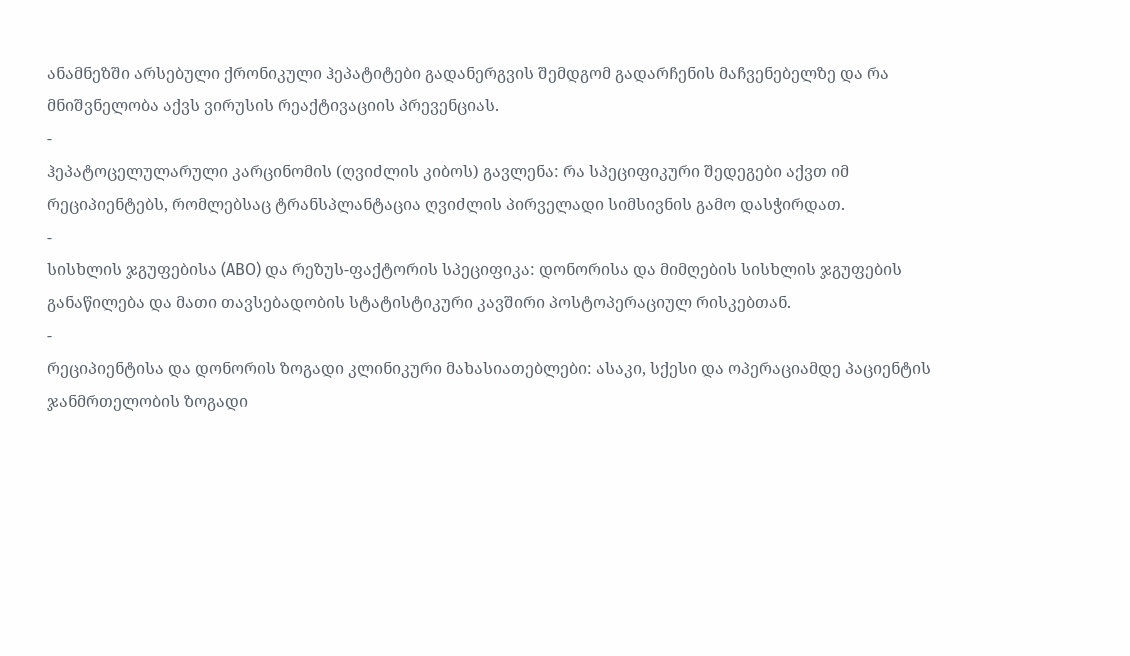ანამნეზში არსებული ქრონიკული ჰეპატიტები გადანერგვის შემდგომ გადარჩენის მაჩვენებელზე და რა მნიშვნელობა აქვს ვირუსის რეაქტივაციის პრევენციას.
-
ჰეპატოცელულარული კარცინომის (ღვიძლის კიბოს) გავლენა: რა სპეციფიკური შედეგები აქვთ იმ რეციპიენტებს, რომლებსაც ტრანსპლანტაცია ღვიძლის პირველადი სიმსივნის გამო დასჭირდათ.
-
სისხლის ჯგუფებისა (ABO) და რეზუს-ფაქტორის სპეციფიკა: დონორისა და მიმღების სისხლის ჯგუფების განაწილება და მათი თავსებადობის სტატისტიკური კავშირი პოსტოპერაციულ რისკებთან.
-
რეციპიენტისა და დონორის ზოგადი კლინიკური მახასიათებლები: ასაკი, სქესი და ოპერაციამდე პაციენტის ჯანმრთელობის ზოგადი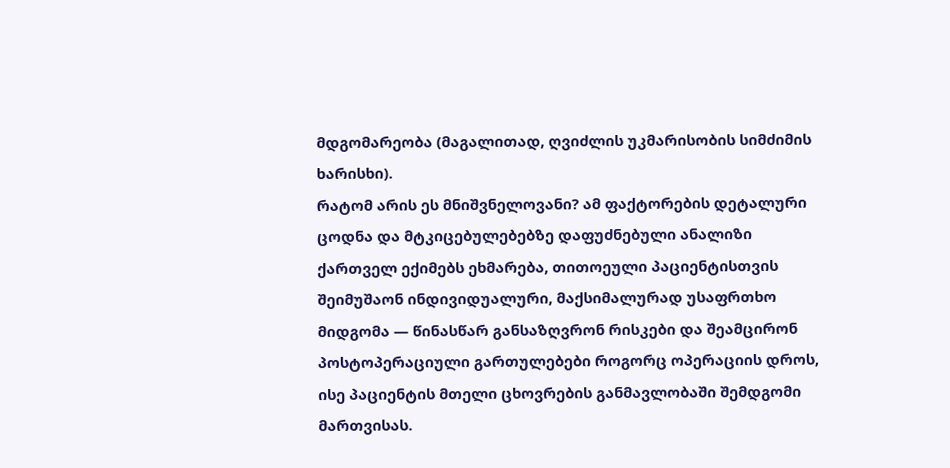მდგომარეობა (მაგალითად, ღვიძლის უკმარისობის სიმძიმის ხარისხი).
რატომ არის ეს მნიშვნელოვანი? ამ ფაქტორების დეტალური ცოდნა და მტკიცებულებებზე დაფუძნებული ანალიზი ქართველ ექიმებს ეხმარება, თითოეული პაციენტისთვის შეიმუშაონ ინდივიდუალური, მაქსიმალურად უსაფრთხო მიდგომა — წინასწარ განსაზღვრონ რისკები და შეამცირონ პოსტოპერაციული გართულებები როგორც ოპერაციის დროს, ისე პაციენტის მთელი ცხოვრების განმავლობაში შემდგომი მართვისას.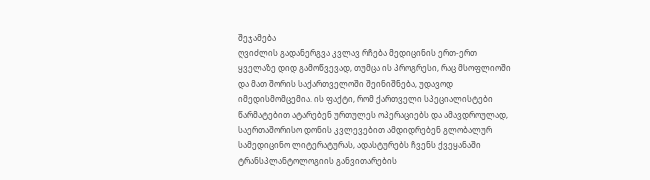შეჯამება
ღვიძლის გადანერგვა კვლავ რჩება მედიცინის ერთ-ერთ ყველაზე დიდ გამოწვევად, თუმცა ის პროგრესი, რაც მსოფლიოში და მათ შორის საქართველოში შეინიშნება, უდავოდ იმედისმომცემია. ის ფაქტი, რომ ქართველი სპეციალისტები წარმატებით ატარებენ ურთულეს ოპერაციებს და ამავდროულად, საერთაშორისო დონის კვლევებით ამდიდრებენ გლობალურ სამედიცინო ლიტერატურას, ადასტურებს ჩვენს ქვეყანაში ტრანსპლანტოლოგიის განვითარების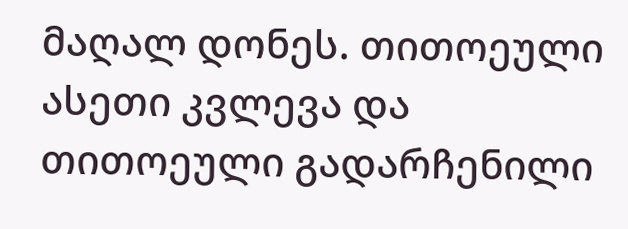მაღალ დონეს. თითოეული ასეთი კვლევა და თითოეული გადარჩენილი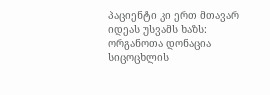პაციენტი კი ერთ მთავარ იდეას უსვამს ხაზს: ორგანოთა დონაცია სიცოცხლის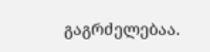გაგრძელებაა.